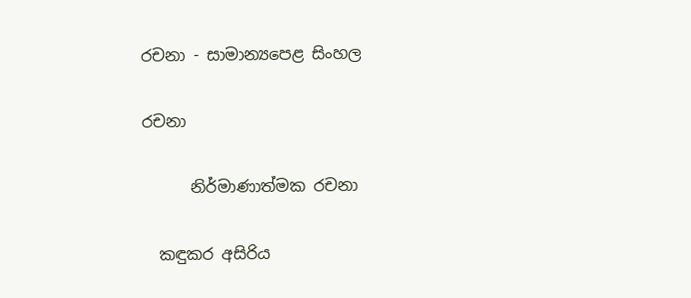රචනා - සාමාන්‍යපෙළ සිංහල

රචනා

      නිර්මාණාත්මක රචනා

  කඳුකර අසිරිය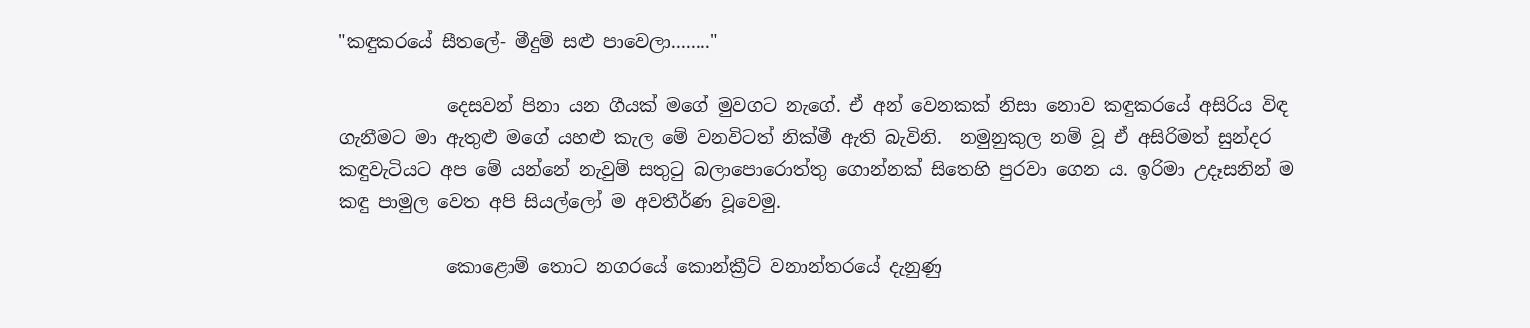"කඳුකරයේ සීතලේ- මීදුම් සළු පාවෙලා........"

            දෙසවන් පිනා යන ගීයක් මගේ මුවගට නැගේ. ඒ අන් වෙනකක් නිසා නොව කඳුකරයේ අසිරිය විඳ ගැනීමට මා ඇතුළු මගේ යහළු කැල මේ වනවිටත් නික්මී ඇති බැවිනි.  නමුනුකුල නම් වූ ඒ අසිරිමත් සුන්දර කඳුවැටියට අප මේ යන්නේ නැවුම් සතුටු බලාපොරොත්තු ගොන්නක් සිතෙහි පුරවා ගෙන ය. ඉරිමා උදෑසනින් ම කඳු පාමුල වෙත අපි සියල්ලෝ ම අවතීර්ණ වූවෙමු.

            කොළොම් තොට නගරයේ කොන්ක්‍රීට් වනාන්තරයේ දැනුණු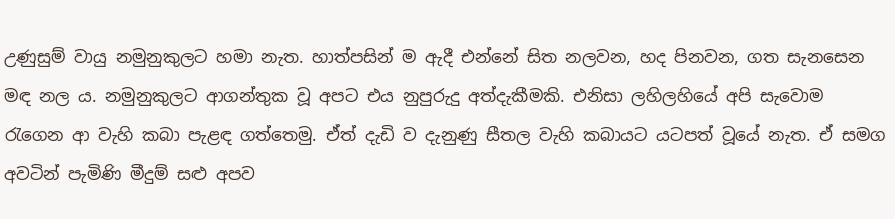උණුසුම් වායු නමුනුකුලට හමා නැත. හාත්පසින් ම ඇදී එන්නේ සිත නලවන, හද පිනවන, ගත සැනසෙන මඳ නල ය. නමුනුකුලට ආගන්තුක වූ අපට එය නුපුරුදු අත්දැකීමකි. එනිසා ලහිලහියේ අපි සැවොම රැගෙන ආ වැහි කබා පැළඳ ගත්තෙමු. ඒත් දැඩි ව දැනුණු සීතල වැහි කබායට යටපත් වූයේ නැත. ඒ සමග අවටින් පැමිණි මීදුම් සළු අපව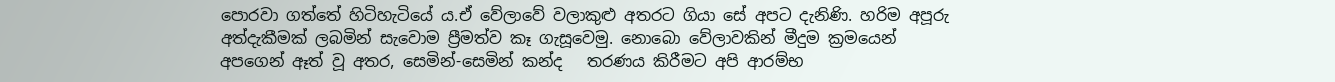පොරවා ගත්තේ හිටිහැටියේ ය.ඒ වේලාවේ වලාකුළු අතරට ගියා සේ අපට දැනිණි. හරිම අපූරු අත්දැකීමක් ලබමින් සැවොම ප්‍රීමත්ව කෑ ගැසූවෙමු. නොබො වේලාවකින් මීදුම ක්‍රමයෙන් අපගෙන් ඈත් වූ අතර, සෙමින්-සෙමින් කන්ද   තරණය කිරීමට අපි ආරම්භ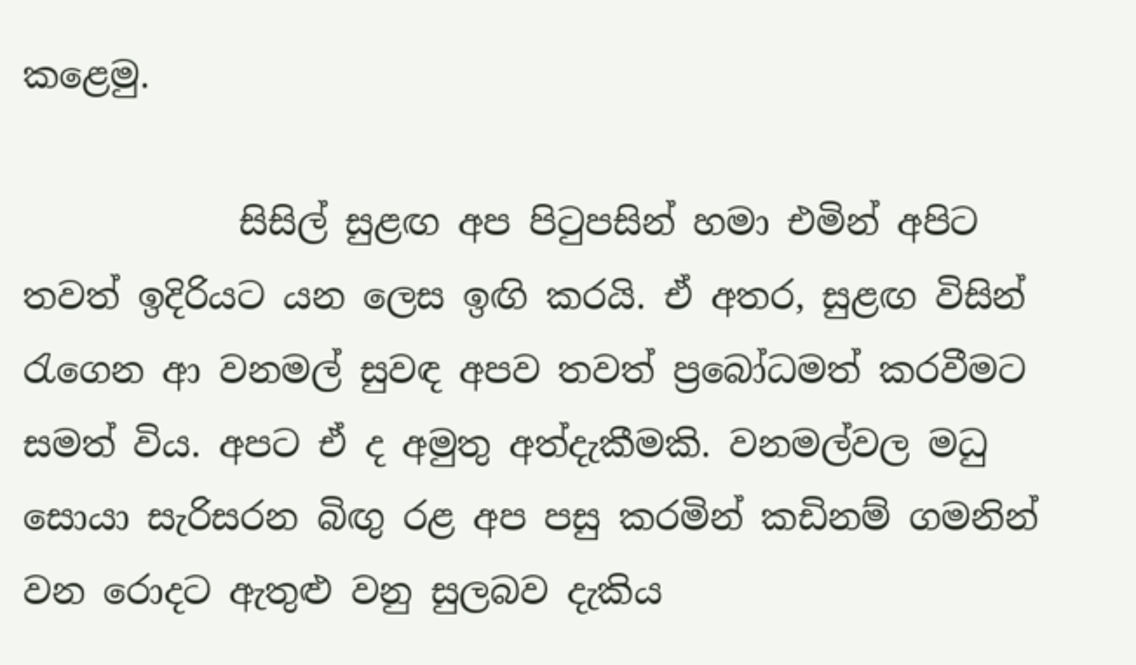කළෙමු.

            සිසිල් සුළඟ අප පිටුපසින් හමා එමින් අපිට තවත් ඉදිරියට යන ලෙස ඉඟි කරයි. ඒ අතර, සුළඟ විසින් රැගෙන ආ වනමල් සුවඳ අපව තවත් ප්‍රබෝධමත් කරවීමට සමත් විය. අපට ඒ ද අමුතු අත්දැකීමකි. වනමල්වල මධු සොයා සැරිසරන බිඟු රළ අප පසු කරමින් කඩිනම් ගමනින් වන රොදට ඇතුළු වනු සුලබව දැකිය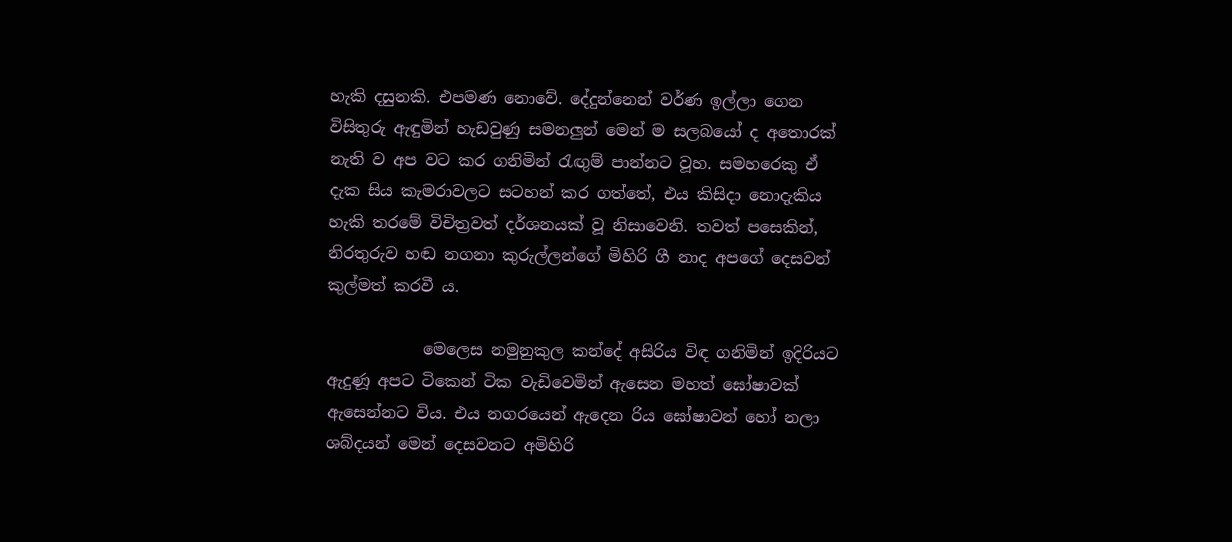හැකි දසුනකි. එපමණ නොවේ. දේදුන්නෙන් වර්ණ ඉල්ලා ගෙන විසිතුරු ඇඳුමින් හැඩවුණු සමනලුන් මෙන් ම සලබයෝ ද අතොරක් නැති ව අප වට කර ගනිමින් රැඟුම් පාන්නට වූහ. සමහරෙකු ඒ දැක සිය කැමරාවලට සටහන් කර ගත්තේ, එය කිසිදා නොදැකිය හැකි තරමේ විචිත්‍රවත් දර්ශනයක් වූ නිසාවෙනි. තවත් පසෙකින්, නිරතුරුව හඬ නගනා කුරුල්ලන්ගේ මිහිරි ගී නාද අපගේ දෙසවන් කුල්මත් කරවී ය.

            මෙලෙස නමුනුකුල කන්දේ අසිරිය විඳ ගනිමින් ඉදිරියට ඇදුණූ අපට ටිකෙන් ටික වැඩිවෙමින් ඇසෙන මහත් ඝෝෂාවක් ඇසෙන්නට විය. එය නගරයෙන් ඇදෙන රිය ඝෝෂාවන් හෝ නලා ශබ්දයන් මෙන් දෙසවනට අමිහිරි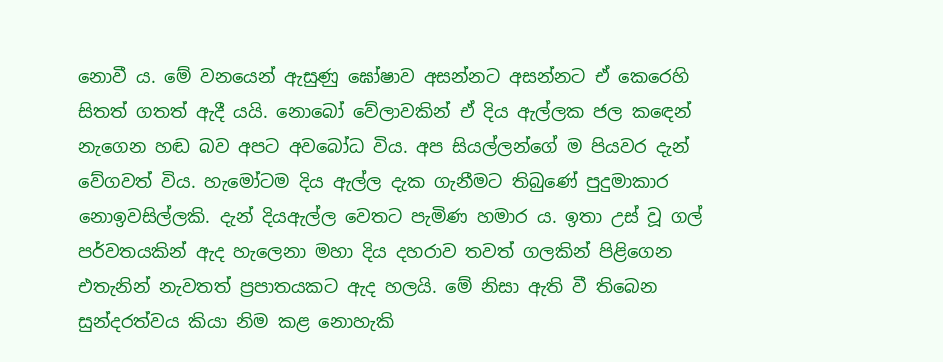නොවී ය. මේ වනයෙන් ඇසුණු ඝෝෂාව අසන්නට අසන්නට ඒ කෙරෙහි සිතත් ගතත් ඇදී යයි. නොබෝ වේලාවකින් ඒ දිය ඇල්ලක ජල කඳෙන් නැගෙන හඬ බව අපට අවබෝධ විය. අප සියල්ලන්ගේ ම පියවර දැන් වේගවත් විය. හැමෝටම දිය ඇල්ල දැක ගැනීමට තිබුණේ පුදුමාකාර නොඉවසිල්ලකි. දැන් දියඇල්ල වෙතට පැමිණ හමාර ය. ඉතා උස් වූ ගල් පර්වතයකින් ඇද හැලෙනා මහා දිය දහරාව තවත් ගලකින් පිළිගෙන එතැනින් නැවතත් ප්‍රපාතයකට ඇද හලයි. මේ නිසා ඇති වී තිබෙන සුන්දරත්වය කියා නිම කළ නොහැකි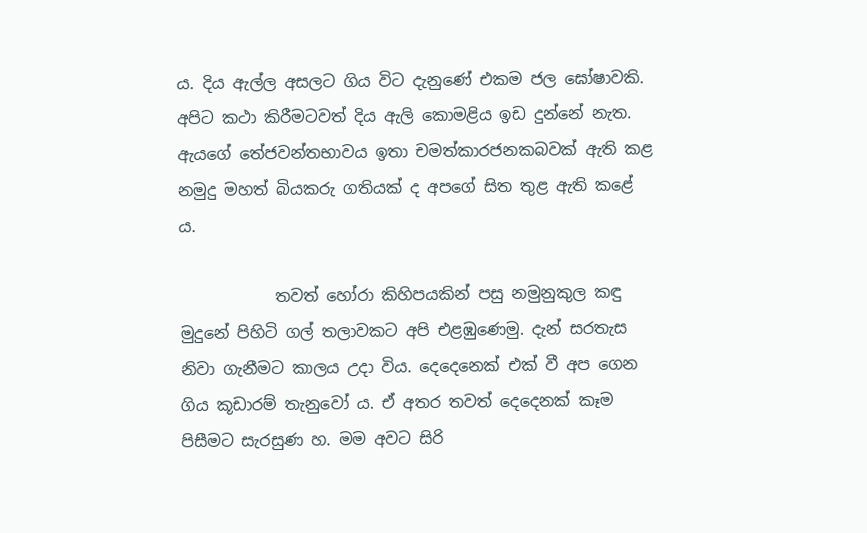ය. දිය ඇල්ල අසලට ගිය විට දැනුණේ එකම ජල ඝෝෂාවකි. අපිට කථා කිරීමටවත් දිය ඇලි කොමළිය ඉඩ දුන්නේ නැත. ඇයගේ තේජවන්තභාවය ඉතා චමත්කාරජනකබවක් ඇති කළ නමුදු මහත් බියකරු ගතියක් ද අපගේ සිත තුළ ඇති කළේ ය.

            තවත් හෝරා කිහිපයකින් පසු නමුනුකුල කඳු මුදුනේ පිහිටි ගල් තලාවකට අපි එළඹුණෙමු. දැන් සරතැස නිවා ගැනීමට කාලය උදා විය. දෙදෙනෙක් එක් වී අප ගෙන ගිය කූඩාරම් තැනුවෝ ය. ඒ අතර තවත් දෙදෙනක් කෑම පිසීමට සැරසුණ හ. මම අවට සිරි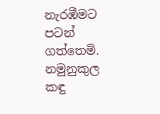නැරඹීමට පටන් ගත්තෙමි. නමුනුකුල කඳු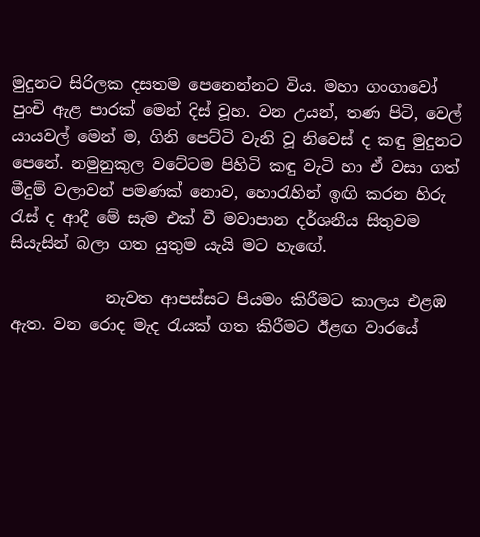මුදුනට සිරිලක දසතම පෙනෙන්නට විය. මහා ගංගාවෝ පුංචි ඇළ පාරක් මෙන් දිස් වූහ. වන උයන්, තණ පිටි, වෙල් යායවල් මෙන් ම, ගිනි පෙට්ටි වැනි වූ නිවෙස් ද කඳු මුදුනට පෙනේ. නමුනුකුල වටේටම පිහිටි කඳු වැටි හා ඒ වසා ගත් මීදුම් වලාවන් පමණක් නොව, හොරැහින් ඉඟි කරන හිරු රැස් ද ආදී මේ සැම එක් වී මවාපාන දර්ශනීය සිතුවම සියැසින් බලා ගත යුතුම යැයි මට හැඟේ.

            නැවත ආපස්සට පියමං කිරීමට කාලය එළඹ ඇත. වන රොද මැද රැයක් ගත කිරීමට ඊළඟ වාරයේ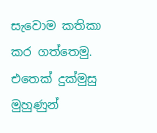සැවොම කතිකා කර ගත්තෙමු. එතෙක් දුක්මුසු මුහුණුන්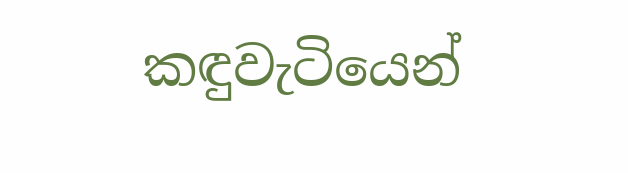කඳුවැටියෙන්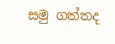සමු ගත්තද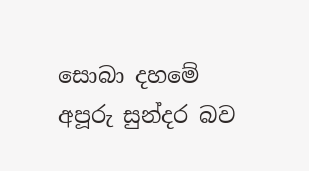සොබා දහමේ අපූරු සුන්දර බව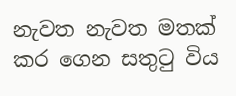නැවත නැවත මතක් කර ගෙන සතුටු විය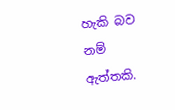හැකි බව නම් ඇත්තකි.